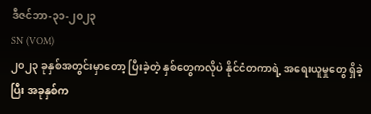ဒီဇင်ဘာ-၃၁-၂၀၂၃
SN (VOM)
၂၀၂၃ ခုနှစ်အတွင်းမှာတော့ ပြီးခဲ့တဲ့ နှစ်တွေကလိုပဲ နိုင်ငံတကာရဲ့ အရေးယူမှုတွေ ရှိခဲ့ပြီး အခုနှစ်က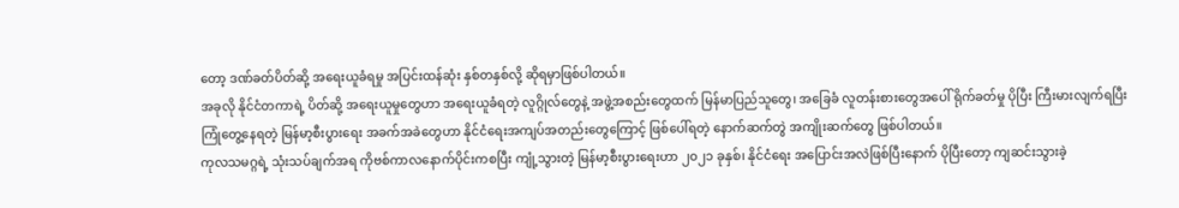တော့ ဒဏ်ခတ်ပိတ်ဆို့ အရေးယူခံရမှု အပြင်းထန်ဆုံး နှစ်တနှစ်လို့ ဆိုရမှာဖြစ်ပါတယ်။
အခုလို နိုင်ငံတကာရဲ့ ပိတ်ဆို့ အရေးယူမှုတွေဟာ အရေးယူခံရတဲ့ လူဂ္ဂိုလ်တွေနဲ့ အဖွဲ့အစည်းတွေထက် မြန်မာပြည်သူတွေ၊ အခြေခံ လူတန်းစားတွေအပေါ် ရိုက်ခတ်မှု ပိုပြီး ကြီးမားလျက်ရပြီး ကြုံတွေ့နေရတဲ့ မြန်မာ့စီးပွားရေး အခက်အခဲတွေဟာ နိုင်ငံရေးအကျပ်အတည်းတွေကြောင့် ဖြစ်ပေါ်ရတဲ့ နောက်ဆက်တွဲ အကျိုးဆက်တွေ ဖြစ်ပါတယ်။
ကုလသမဂ္ဂရဲ့ သုံးသပ်ချက်အရ ကိုဗစ်ကာလနောက်ပိုင်းကစပြီး ကျုံ့သွားတဲ့ မြန်မာ့စီးပွားရေးဟာ ၂၀၂၁ ခုနှစ်၊ နိုင်ငံရေး အပြောင်းအလဲဖြစ်ပြီးနောက် ပိုပြီးတော့ ကျဆင်းသွားခဲ့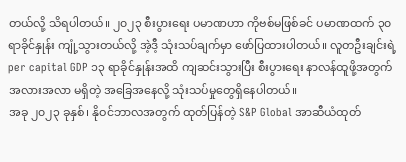တယ်လို့ သိရပါတယ်။ ၂၀၂၃ စီးပွားရေး ပမာဏဟာ ကိုဗစ်မဖြစ်ခင် ပမာဏထက် ၃၀ ရာခိုင်နှုန်း ကျုံ့သွားတယ်လို့ အဲ့ဒီ့ သုံးသပ်ချက်မှာ ဖော်ပြထားပါတယ်။ လူတဦးချင်းရဲ့ per capital GDP ၁၃ ရာခိုင်နှုန်းအထိ ကျဆင်းသွားပြီး စီးပွားရေး နာလန်ထူဖို့အတွက် အလားအလာ မရှိတဲ့ အခြေအနေလို့ သုံးသပ်မှုတွေရှိနေပါတယ်။
အခု ၂၀၂၃ ခုနှစ်၊ နိုဝင်ဘာလအတွက် ထုတ်ပြန်တဲ့ S&P Global အာဆီယံထုတ်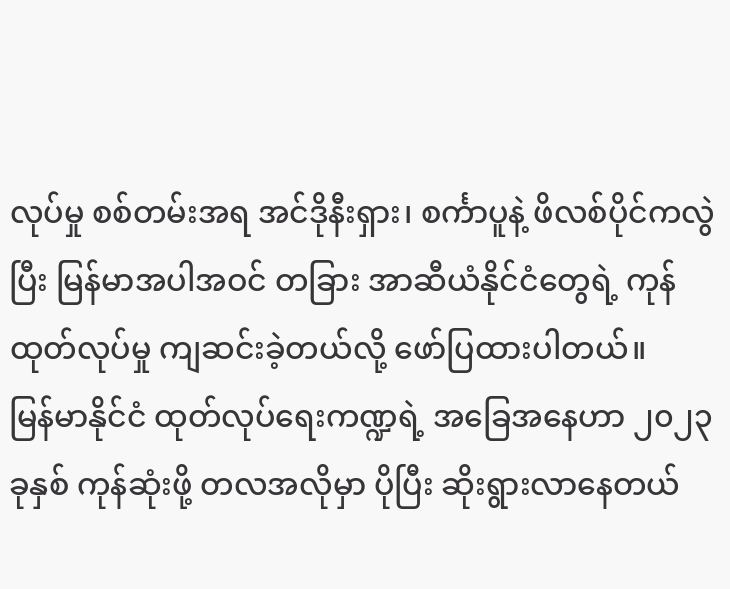လုပ်မှု စစ်တမ်းအရ အင်ဒိုနီးရှား၊ စင်္ကာပူနဲ့ ဖိလစ်ပိုင်ကလွဲပြီး မြန်မာအပါအဝင် တခြား အာဆီယံနိုင်ငံတွေရဲ့ ကုန်ထုတ်လုပ်မှု ကျဆင်းခဲ့တယ်လို့ ဖော်ပြထားပါတယ်။
မြန်မာနိုင်ငံ ထုတ်လုပ်ရေးကဏ္ဍရဲ့ အခြေအနေဟာ ၂၀၂၃ ခုနှစ် ကုန်ဆုံးဖို့ တလအလိုမှာ ပိုပြီး ဆိုးရွားလာနေတယ်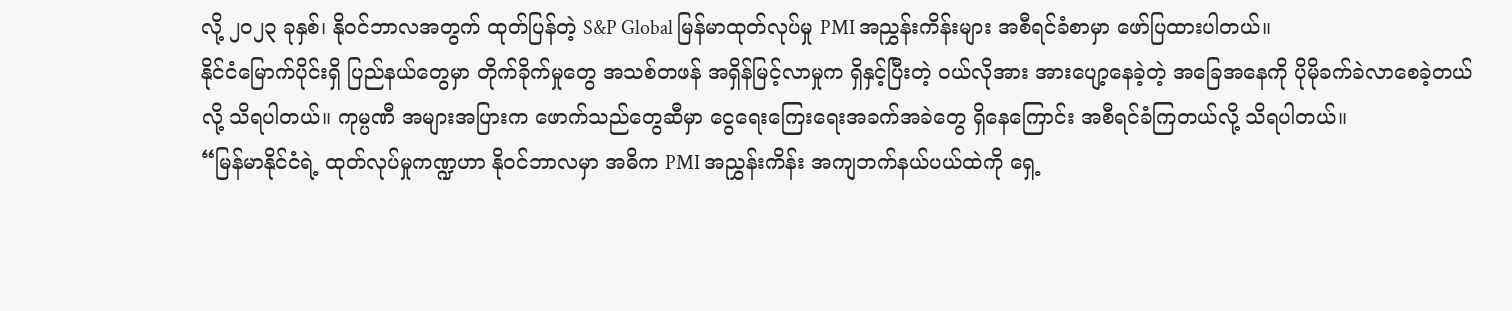လို့ ၂၀၂၃ ခုနှစ်၊ နိုဝင်ဘာလအတွက် ထုတ်ပြန်တဲ့ S&P Global မြန်မာထုတ်လုပ်မှု PMI အညွှန်းကိန်းများ အစီရင်ခံစာမှာ ဖော်ပြထားပါတယ်။
နိုင်ငံမြောက်ပိုင်းရှိ ပြည်နယ်တွေမှာ တိုက်ခိုက်မှုတွေ အသစ်တဖန် အရှိန်မြင့်လာမှုက ရှိနှင့်ပြီးတဲ့ ဝယ်လိုအား အားပျော့နေခဲ့တဲ့ အခြေအနေကို ပိုမိုခက်ခဲလာစေခဲ့တယ်လို့ သိရပါတယ်။ ကုမ္ပဏီ အများအပြားက ဖောက်သည်တွေဆီမှာ ငွေရေးကြေးရေးအခက်အခဲတွေ ရှိနေကြောင်း အစီရင်ခံကြတယ်လို့ သိရပါတယ်။
“မြန်မာနိုင်ငံရဲ့ ထုတ်လုပ်မှုကဏ္ဍဟာ နိုဝင်ဘာလမှာ အဓိက PMI အညွှန်းကိန်း အကျဘက်နယ်ပယ်ထဲကို ရှေ့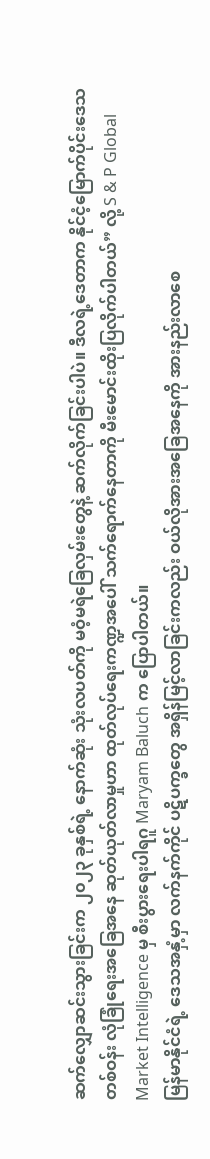ဆက်လျှောဆင်းသွားခြင်းက ၂၀၂၃ ခုနှစ်ရဲ့ နောက်ဆုံး သုံးလပတ်ကို မဝံ့မရဲခြေလှမ်းတွေနဲ့ ဆက်လိုက်ခြင်းပါပဲ။ ဒီလရဲ့ဒေတာက နိုင်ငံ့မြောက်ပိုင်းဒေသတစ်ဝန်း လုံခြုံရေးအခြေအနေ ဆုတ်ယုတ်လာမှုဟာ ထုတ်လုပ်ရေးကဏ္ဍအပေါ် သက်ရောက်နေတာကို မီးမောင်းထိုးပြလိုက်ပါတယ်” လို့ S & P Global Market Intelligence မှ စီးပွားရေးပါရဂူ Maryam Baluch က ပြောပါတယ်။
မြန်မာနိုင်ငံရဲ့ ဒေသအနှံ့မှာ လက်နက်ကိုင် ပဋိပက္ခတွေ အရှိန်မြင့်လာခြင်းကလည်း ဝယ်လိုအားအခြေအနေကို အားနည်းလာစေ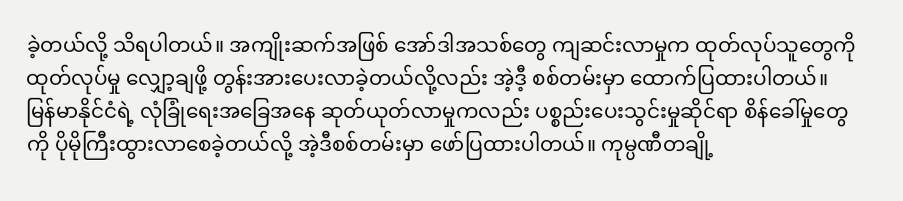ခဲ့တယ်လို့ သိရပါတယ်။ အကျိုးဆက်အဖြစ် အော်ဒါအသစ်တွေ ကျဆင်းလာမှုက ထုတ်လုပ်သူတွေကို ထုတ်လုပ်မှု လျှော့ချဖို့ တွန်းအားပေးလာခဲ့တယ်လို့လည်း အဲ့ဒီ့ စစ်တမ်းမှာ ထောက်ပြထားပါတယ်။
မြန်မာနိုင်ငံရဲ့ လုံခြုံရေးအခြေအနေ ဆုတ်ယုတ်လာမှုကလည်း ပစ္စည်းပေးသွင်းမှုဆိုင်ရာ စိန်ခေါ်မှုတွေကို ပိုမိုကြီးထွားလာစေခဲ့တယ်လို့ အဲ့ဒီစစ်တမ်းမှာ ဖော်ပြထားပါတယ်။ ကုမ္ပဏီတချို့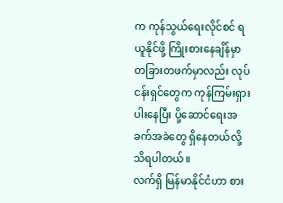က ကုန်သွယ်ရေးလိုင်စင် ရယူနိုင်ဖို့ ကြိုးစားနေချိန်မှာ တခြားတဖက်မှာလည်း လုပ်ငန်းရှင်တွေက ကုန်ကြမ်းရှားပါးနေပြီး ပို့ဆောင်ရေးအခက်အခဲတွေ ရှိနေတယ်လို့ သိရပါတယ်။
လက်ရှိ မြန်မာနိုင်ငံဟာ စား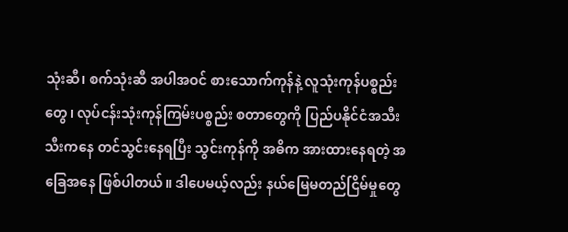သုံးဆီ၊ စက်သုံးဆီ အပါအဝင် စားသောက်ကုန်နဲ့ လူသုံးကုန်ပစ္စည်းတွေ၊ လုပ်ငန်းသုံးကုန်ကြမ်းပစ္စည်း စတာတွေကို ပြည်ပနိုင်ငံအသီးသီးကနေ တင်သွင်းနေရပြီး သွင်းကုန်ကို အဓိက အားထားနေရတဲ့ အခြေအနေ ဖြစ်ပါတယ်။ ဒါပေမယ့်လည်း နယ်မြေမတည်ငြိမ်မှုတွေ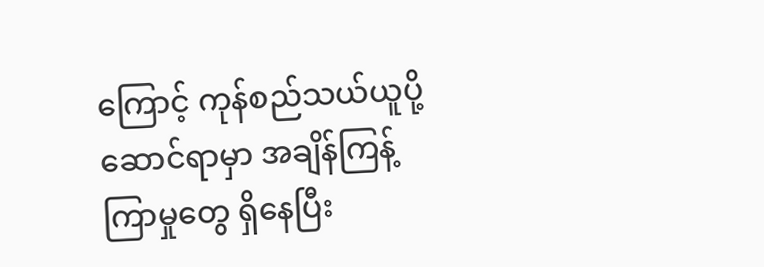ကြောင့် ကုန်စည်သယ်ယူပို့ဆောင်ရာမှာ အချိန်ကြန့်ကြာမှုတွေ ရှိနေပြီး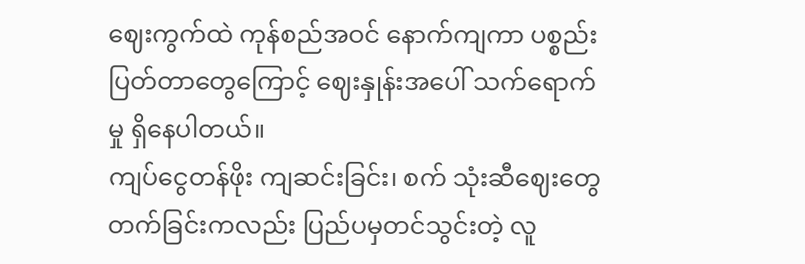ဈေးကွက်ထဲ ကုန်စည်အဝင် နောက်ကျကာ ပစ္စည်းပြတ်တာတွေကြောင့် ဈေးနှုန်းအပေါ် သက်ရောက်မှု ရှိနေပါတယ်။
ကျပ်ငွေတန်ဖိုး ကျဆင်းခြင်း၊ စက် သုံးဆီဈေးတွေ တက်ခြင်းကလည်း ပြည်ပမှတင်သွင်းတဲ့ လူ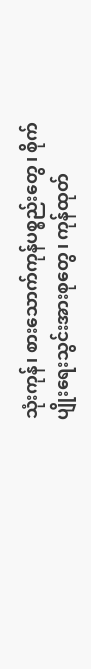သုံးကုန်၊ စားသောက်ကုန်ပစ္စည်းတွေ၊ စိုက်ပျိုးရေးသွင်းအားစုတွေ၊ ကုန်ထုတ်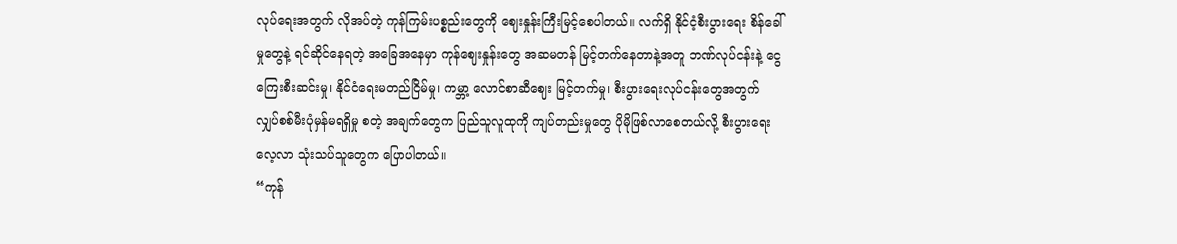လုပ်ရေးအတွက် လိုအပ်တဲ့ ကုန်ကြမ်းပစ္စည်းတွေကို ဈေးနှုန်းကြီးမြင့်စေပါတယ်။ လက်ရှိ နိုင်ငံ့စီးပွားရေး စိန်ခေါ်မှုတွေနဲ့ ရင်ဆိုင်နေရတဲ့ အခြေအနေမှာ ကုန်ဈေးနှုန်းတွေ အဆမတန် မြင့်တက်နေတာနဲ့အတူ ဘဏ်လုပ်ငန်းနဲ့ ငွေကြေးစီးဆင်းမှု၊ နိုင်ငံရေးမတည်ငြိမ်မှု၊ ကမ္ဘာ့ လောင်စာဆီဈေး မြင့်တက်မှု၊ စီးပွားရေးလုပ်ငန်းတွေအတွက် လျှပ်စစ်မီးပုံမှန်မရရှိမှု စတဲ့ အချက်တွေက ပြည်သူလူထုကို ကျပ်တည်းမှုတွေ ပိုမိုဖြစ်လာစေတယ်လို့ စီးပွားရေးလေ့လာ သုံးသပ်သူတွေက ပြောပါတယ်။
“ကုန်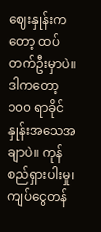ဈေးနှုန်းကတော့ ထပ်တက်ဦးမှာပဲ။ ဒါကတော့ ၁၀၀ ရာခိုင်နှုန်းအသေအချာပဲ။ ကုန်စည်ရှားပါးမှု၊ ကျပ်ငွေတန်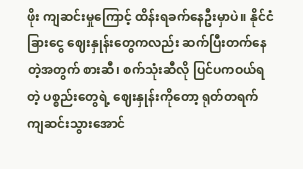ဖိုး ကျဆင်းမှုကြောင့် ထိန်းရခက်နေဦးမှာပဲ။ နိုင်ငံခြားငွေ ဈေးနှုန်းတွေကလည်း ဆက်ပြီးတက်နေတဲ့အတွက် စားဆီ၊ စက်သုံးဆီလို ပြင်ပကဝယ်ရတဲ့ ပစ္စည်းတွေရဲ့ ဈေးနှုန်းကိုတော့ ရုတ်တရက် ကျဆင်းသွားအောင်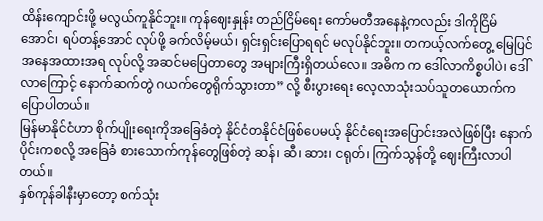ထိန်းကျောင်းဖို့ မလွယ်ကူနိုင်ဘူး။ ကုန်ဈေးနှုန်း တည်ငြိမ်ရေး ကော်မတီအနေနဲ့ကလည်း ဒါကိုငြိမ်အောင်၊ ရပ်တန့်အောင် လုပ်ဖို့ ခက်လိမ့်မယ်၊ ရှင်းရှင်းပြောရရင် မလုပ်နိုင်ဘူး။ တကယ့်လက်တွေ့ မြေပြင်အနေအထားအရ လုပ်လို့ အဆင်မပြေတာတွေ အများကြီးရှိတယ်လေ။ အဓိက က ဒေါ်လာကိစ္စပါပဲ၊ ဒေါ်လာကြောင့် နောက်ဆက်တွဲ ဂယက်တွေရိုက်သွားတာ” လို့ စီးပွားရေး လေ့လာသုံးသပ်သူတယောက်က ပြောပါတယ်။
မြန်မာနိုင်ငံဟာ စိုက်ပျိုးရေးကိုအခြေခံတဲ့ နိုင်ငံတနိုင်ငံဖြစ်ပေမယ့် နိုင်ငံရေးအပြောင်းအလဲဖြစ်ပြီး နောက်ပိုင်းကစလို့ အခြေခံ စားသောက်ကုန်တွေဖြစ်တဲ့ ဆန်၊ ဆီ၊ ဆား၊ ငရုတ်၊ ကြက်သွန်တို့ ဈေးကြီးလာပါတယ်။
နှစ်ကုန်ခါနီးမှာတော့ စက်သုံး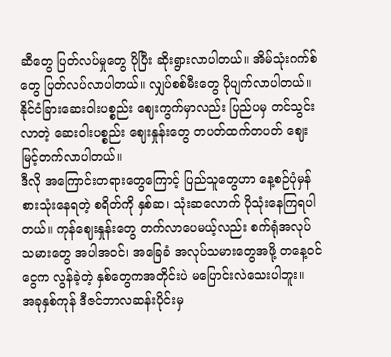ဆီတွေ ပြတ်လပ်မှုတွေ ပိုပြီး ဆိုးရွားလာပါတယ်။ အိမ်သုံးဂက်စ်တွေ ပြတ်လပ်လာပါတယ်။ လျှပ်စစ်မီးတွေ ပိုပျက်လာပါတယ်။ နိုင်ငံခြားဆေးဝါးပစ္စည်း ဈေးကွက်မှာလည်း ပြည်ပမှ တင်သွင်းလာတဲ့ ဆေးဝါးပစ္စည်း ဈေးနှုန်းတွေ တပတ်ထက်တပတ် ဈေးမြင့်တက်လာပါတယ်။
ဒီလို အကြောင်းတရားတွေကြောင့် ပြည်သူတွေဟာ နေ့စဉ်ပုံမှန်စားသုံးနေရတဲ့ စရိတ်ကို နှစ်ဆ၊ သုံးဆလောက် ပိုသုံးနေကြရပါတယ်။ ကုန်ဈေးနှုန်းတွေ တက်လာပေမယ့်လည်း စက်ရုံအလုပ်သမားတွေ အပါအဝင်၊ အခြေခံ အလုပ်သမားတွေအဖို့ တနေ့ဝင်ငွေက လွန်ခဲ့တဲ့ နှစ်တွေကအတိုင်းပဲ မပြောင်းလဲသေးပါဘူး။
အခုနှစ်ကုန် ဒီဇင်ဘာလဆန်းပိုင်းမှ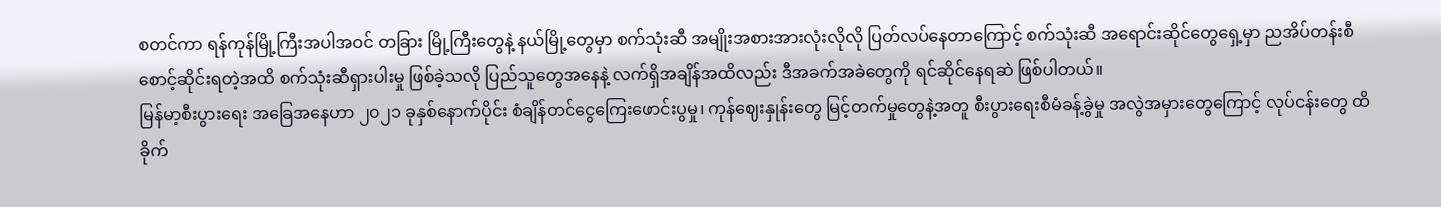စတင်ကာ ရန်ကုန်မြို့ကြီးအပါအဝင် တခြား မြို့ကြီးတွေနဲ့ နယ်မြို့တွေမှာ စက်သုံးဆီ အမျိုးအစားအားလုံးလိုလို ပြတ်လပ်နေတာကြောင့် စက်သုံးဆီ အရောင်းဆိုင်တွေရှေ့မှာ ညအိပ်တန်းစီ စောင့်ဆိုင်းရတဲ့အထိ စက်သုံးဆီရှားပါးမှု ဖြစ်ခဲ့သလို ပြည်သူတွေအနေနဲ့ လက်ရှိအချိန်အထိလည်း ဒီအခက်အခဲတွေကို ရင်ဆိုင်နေရဆဲ ဖြစ်ပါတယ်။
မြန်မာ့စီးပွားရေး အခြေအနေဟာ ၂၀၂၁ ခုနှစ်နောက်ပိုင်း စံချိန်တင်ငွေကြေးဖောင်းပွမှု၊ ကုန်ဈေးနှုန်းတွေ မြင့်တက်မှုတွေနဲ့အတူ စီးပွားရေးစီမံခန့်ခွဲမှု အလွဲအမှားတွေကြောင့် လုပ်ငန်းတွေ ထိခိုက်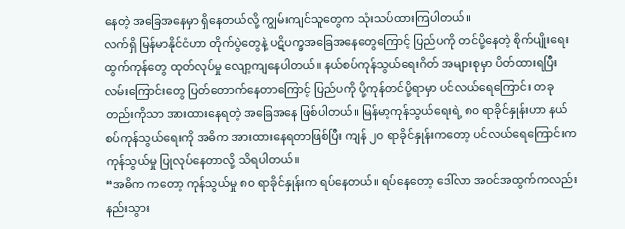နေတဲ့ အခြေအနေမှာ ရှိနေတယ်လို့ ကျွမ်းကျင်သူတွေက သုံးသပ်ထားကြပါတယ်။
လက်ရှိ မြန်မာနိုင်ငံဟာ တိုက်ပွဲတွေနဲ့ ပဋိပက္ခအခြေအနေတွေကြောင့် ပြည်ပကို တင်ပို့နေတဲ့ စိုက်ပျိုးရေးထွက်ကုန်တွေ ထုတ်လုပ်မှု လျော့ကျနေပါတယ်။ နယ်စပ်ကုန်သွယ်ရေးဂိတ် အများစုမှာ ပိတ်ထားရပြီး လမ်းကြောင်းတွေ ပြတ်တောက်နေတာကြောင့် ပြည်ပကို ပို့ကုန်တင်ပို့ရာမှာ ပင်လယ်ရေကြောင်း တခုတည်းကိုသာ အားထားနေရတဲ့ အခြေအနေ ဖြစ်ပါတယ်။ မြန်မာ့ကုန်သွယ်ရေးရဲ့ ၈၀ ရာခိုင်နှုန်းဟာ နယ်စပ်ကုန်သွယ်ရေးကို အဓိက အားထားနေရတာဖြစ်ပြီး ကျန် ၂၀ ရာခိုင်နှုန်းကတော့ ပင်လယ်ရေကြောင်းက ကုန်သွယ်မှု ပြုလုပ်နေတာလို့ သိရပါတယ်။
“အဓိက ကတော့ ကုန်သွယ်မှု ၈၀ ရာခိုင်နှုန်းက ရပ်နေတယ်။ ရပ်နေတော့ ဒေါ်လာ အဝင်အထွက်ကလည်း နည်းသွား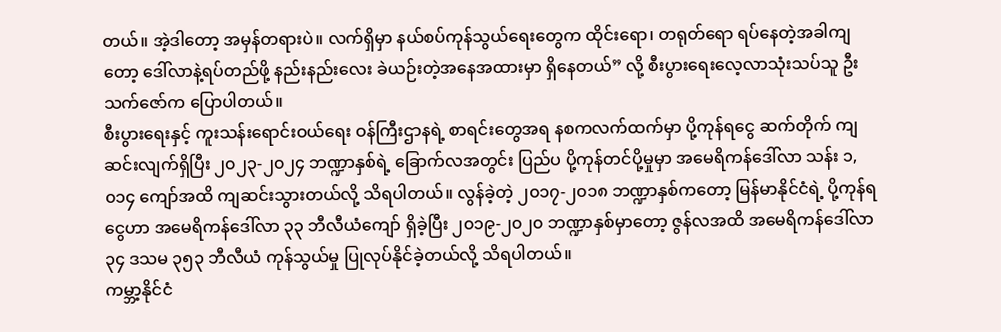တယ်။ အဲ့ဒါတော့ အမှန်တရားပဲ။ လက်ရှိမှာ နယ်စပ်ကုန်သွယ်ရေးတွေက ထိုင်းရော၊ တရုတ်ရော ရပ်နေတဲ့အခါကျတော့ ဒေါ်လာနဲ့ရပ်တည်ဖို့ နည်းနည်းလေး ခဲယဉ်းတဲ့အနေအထားမှာ ရှိနေတယ်” လို့ စီးပွားရေးလေ့လာသုံးသပ်သူ ဦးသက်ဇော်က ပြောပါတယ်။
စီးပွားရေးနှင့် ကူးသန်းရောင်းဝယ်ရေး ဝန်ကြီးဌာနရဲ့ စာရင်းတွေအရ နစကလက်ထက်မှာ ပို့ကုန်ရငွေ ဆက်တိုက် ကျဆင်းလျက်ရှိပြီး ၂၀၂၃-၂၀၂၄ ဘဏ္ဍာနှစ်ရဲ့ ခြောက်လအတွင်း ပြည်ပ ပို့ကုန်တင်ပို့မှုမှာ အမေရိကန်ဒေါ်လာ သန်း ၁,၀၁၄ ကျော်အထိ ကျဆင်းသွားတယ်လို့ သိရပါတယ်။ လွန်ခဲ့တဲ့ ၂၀၁၇-၂၀၁၈ ဘဏ္ဍာနှစ်ကတော့ မြန်မာနိုင်ငံရဲ့ ပို့ကုန်ရငွေဟာ အမေရိကန်ဒေါ်လာ ၃၃ ဘီလီယံကျော် ရှိခဲ့ပြီး ၂၀၁၉-၂၀၂၀ ဘဏ္ဍာနှစ်မှာတော့ ဇွန်လအထိ အမေရိကန်ဒေါ်လာ ၃၄ ဒသမ ၃၅၃ ဘီလီယံ ကုန်သွယ်မှု ပြုလုပ်နိုင်ခဲ့တယ်လို့ သိရပါတယ်။
ကမ္ဘာ့နိုင်ငံ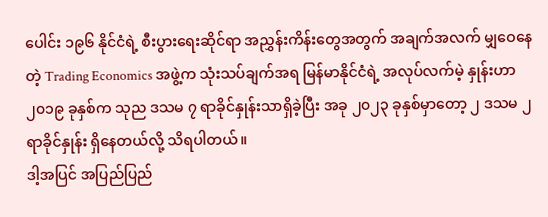ပေါင်း ၁၉၆ နိုင်ငံရဲ့ စီးပွားရေးဆိုင်ရာ အညွှန်းကိန်းတွေအတွက် အချက်အလက် မျှဝေနေတဲ့ Trading Economics အဖွဲ့က သုံးသပ်ချက်အရ မြန်မာနိုင်ငံရဲ့ အလုပ်လက်မဲ့ နှုန်းဟာ ၂၀၁၉ ခုနှစ်က သုည ဒသမ ၇ ရာခိုင်နှုန်းသာရှိခဲ့ပြီး အခု ၂၀၂၃ ခုနှစ်မှာတော့ ၂ ဒသမ ၂ ရာခိုင်နှုန်း ရှိနေတယ်လို့ သိရပါတယ်။
ဒါ့အပြင် အပြည်ပြည်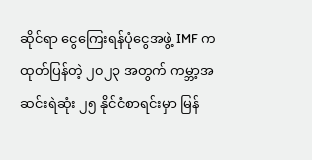ဆိုင်ရာ ငွေကြေးရန်ပုံငွေအဖွဲ့ IMF က ထုတ်ပြန်တဲ့ ၂၀၂၃ အတွက် ကမ္ဘာ့အဆင်းရဲဆုံး ၂၅ နိုင်ငံစာရင်းမှာ မြန်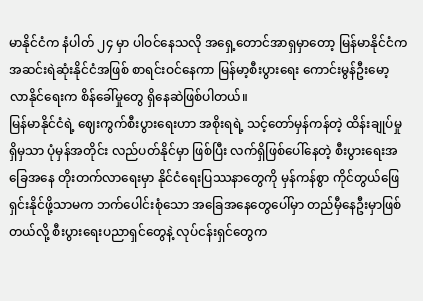မာနိုင်ငံက နံပါတ် ၂၄ မှာ ပါဝင်နေသလို အရှေ့တောင်အာရှမှာတော့ မြန်မာနိုင်ငံက အဆင်းရဲဆုံးနိုင်ငံအဖြစ် စာရင်းဝင်နေကာ မြန်မာ့စီးပွားရေး ကောင်းမွန်ဦးမော့လာနိုင်ရေးက စိန်ခေါ်မှုတွေ ရှိနေဆဲဖြစ်ပါတယ်။
မြန်မာနိုင်ငံရဲ့ ဈေးကွက်စီးပွားရေးဟာ အစိုးရရဲ့ သင့်တော်မှန်ကန်တဲ့ ထိန်းချုပ်မှု ရှိမှသာ ပုံမှန်အတိုင်း လည်ပတ်နိုင်မှာ ဖြစ်ပြီး လက်ရှိဖြစ်ပေါ်နေတဲ့ စီးပွားရေးအခြေအနေ တိုးတက်လာရေးမှာ နိုင်ငံရေးပြဿနာတွေကို မှန်ကန်စွာ ကိုင်တွယ်ဖြေရှင်းနိုင်ဖို့သာမက ဘက်ပေါင်းစုံသော အခြေအနေတွေပေါ်မှာ တည်မှီနေဦးမှာဖြစ်တယ်လို့ စီးပွားရေးပညာရှင်တွေနဲ့ လုပ်ငန်းရှင်တွေက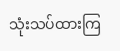သုံးသပ်ထားကြ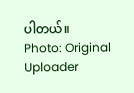ပါတယ်။
Photo: Original Uploader